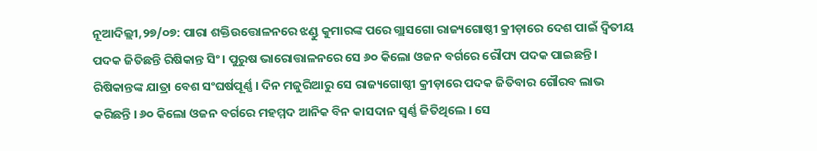ନୂଆଦିଲ୍ଲୀ,୨୭/୦୭: ପାରା ଶକ୍ତିଉତ୍ତୋଳନରେ ଝଣ୍ଡୁ କୁମାରଙ୍କ ପରେ ଗ୍ଲାସଗୋ ରାଜ୍ୟଗୋଷ୍ଠୀ କ୍ରୀଡ଼ାରେ ଦେଶ ପାଇଁ ଦ୍ୱିତୀୟ ପଦକ ଜିତିଛନ୍ତି ରିଷିକାନ୍ତ ସିଂ । ପୁରୁଷ ଭାରୋତ୍ତାଳନରେ ସେ ୬୦ କିଲୋ ଓଜନ ବର୍ଗରେ ରୌପ୍ୟ ପଦକ ପାଇଛନ୍ତି । ରିଷିକାନ୍ତଙ୍କ ଯାତ୍ରା ବେଶ ସଂଘର୍ଷପୂର୍ଣ୍ଣ । ଦିନ ମଜୁରିଆରୁ ସେ ରାଜ୍ୟଗୋଷ୍ଠୀ କ୍ରୀଡ଼ାରେ ପଦକ ଜିତିବାର ଗୌରବ ଲାଭ କରିଛନ୍ତି । ୬୦ କିଲୋ ଓଜନ ବର୍ଗରେ ମହମ୍ମଦ ଆନିକ ବିନ କାସଦାନ ସ୍ୱର୍ଣ୍ଣ ଜିତିଥିଲେ । ସେ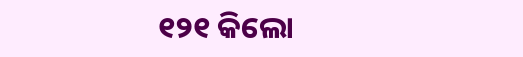୧୨୧ କିଲୋ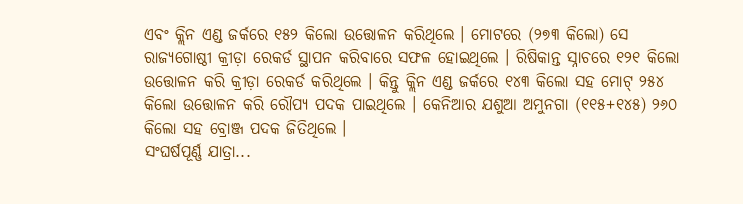ଏବଂ କ୍ଲିନ ଏଣ୍ଡ ଜର୍କରେ ୧୫୨ କିଲୋ ଉତ୍ତୋଳନ କରିଥିଲେ । ମୋଟରେ (୨୭୩ କିଲୋ) ସେ ରାଜ୍ୟଗୋଷ୍ଠୀ କ୍ରୀଡ଼ା ରେକର୍ଡ ସ୍ଥାପନ କରିବାରେ ସଫଳ ହୋଇଥିଲେ । ରିଷିକାନ୍ତ ସ୍ନାଚରେ ୧୨୧ କିଲୋ ଉତ୍ତୋଳନ କରି କ୍ରୀଡ଼ା ରେକର୍ଡ କରିଥିଲେ । କିନ୍ତୁ କ୍ଲିନ ଏଣ୍ଡ ଜର୍କରେ ୧୪୩ କିଲୋ ସହ ମୋଟ୍ ୨୫୪ କିଲୋ ଉତ୍ତୋଳନ କରି ରୌପ୍ୟ ପଦକ ପାଇଥିଲେ । କେନିଆର ଯଶୁଆ ଅମୁନଗା (୧୧୫+୧୪୫) ୨୬୦ କିଲୋ ସହ ବ୍ରୋଞ୍ଜ ପଦକ ଜିତିଥିଲେ ।
ସଂଘର୍ଷପୂର୍ଣ୍ଣ ଯାତ୍ରା...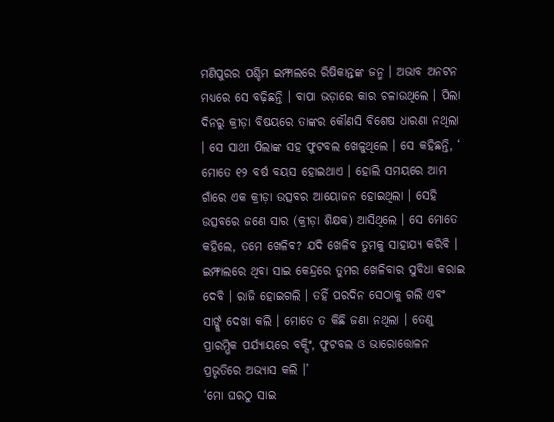ମଣିପୁରର ପଶ୍ଚିମ ଇମ୍ଫାଲରେ ରିଷିକାନ୍ତଙ୍କ ଜନ୍ମ । ଅଭାବ ଅନଟନ ମଧ୍ୟରେ ସେ ବଢ଼ିଛନ୍ତି । ବାପା ଭଡ଼ାରେ କାର ଚଳାଉଥିଲେ । ପିଲା ଦିନରୁ କ୍ରୀଡ଼ା ବିଷୟରେ ତାଙ୍କର କୌଣସି ବିଶେଷ ଧାରଣା ନଥିଲା । ସେ ସାଥୀ ପିଲାଙ୍କ ସହ ଫୁଟବଲ ଖେଳୁଥିଲେ । ସେ କହିଛନ୍ତି, ‘ ମୋତେ ୧୨ ବର୍ଷ ବୟସ ହୋଇଥାଏ । ହୋଲି ସମୟରେ ଆମ ଗାଁରେ ଏକ କ୍ରୀଡ଼ା ଉତ୍ସବର ଆୟୋଜନ ହୋଇଥିଲା । ସେହି ଉତ୍ସବରେ ଜଣେ ସାର (କ୍ରୀଡ଼ା ଶିକ୍ଷକ) ଆସିଥିଲେ । ସେ ମୋତେ କହିଲେ, ତମେ ଖେଳିବ? ଯଦି ଖେଳିବ ତୁମକୁ ସାହାଯ୍ୟ କରିବି । ଇମ୍ଫାଲରେ ଥିବା ସାଇ କେନ୍ଦ୍ରରେ ତୁମର ଖେଳିବାର ସୁବିଧା କରାଇ ଦେବି । ରାଜି ହୋଇଗଲି । ତହିଁ ପରଦିନ ସେଠାକୁ ଗଲି ଏବଂ ସାର୍ଙ୍କୁ ଦେଖା କଲି । ମୋତେ ତ କିଛି ଜଣା ନଥିଲା । ତେଣୁ ପ୍ରାରମ୍ଭିକ ପର୍ଯ୍ୟାୟରେ ବକ୍ସିଂ, ଫୁଟବଲ ଓ ଭାରୋତ୍ତୋଳନ ପ୍ରଭୃତିରେ ଅଭ୍ୟାସ କଲି ।’
‘ମୋ ଘରଠୁ ସାଇ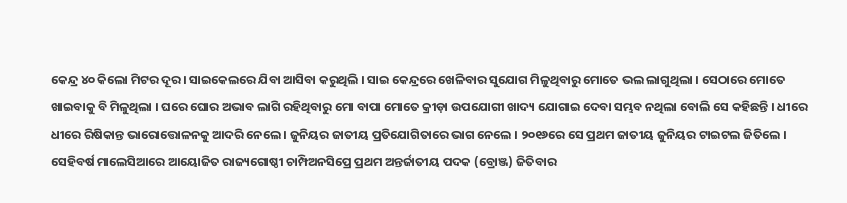କେନ୍ଦ୍ର ୪୦ କିଲୋ ମିଟର ଦୂର । ସାଇକେଲରେ ଯିବା ଆସିବା କରୁଥିଲି । ସାଇ କେନ୍ଦ୍ରରେ ଖେଳିବାର ସୁଯୋଗ ମିଳୁଥିବାରୁ ମୋତେ ଭଲ ଲାଗୁଥିଲା । ସେଠାରେ ମୋତେ ଖାଇବାକୁ ବି ମିଳୁଥିଲା । ଘରେ ଘୋର ଅଭାବ ଲାଗି ରହିଥିବାରୁ ମୋ ବାପା ମୋତେ କ୍ରୀଡ଼ା ଉପଯୋଗୀ ଖାଦ୍ୟ ଯୋଗାଇ ଦେବା ସମ୍ଭବ ନଥିଲା ବୋଲି ସେ କହିଛନ୍ତି । ଧୀରେ ଧୀରେ ରିଷିକାନ୍ତ ଭାରୋତ୍ତୋଳନକୁ ଆଦରି ନେଲେ । ଜୁନିୟର ଜାତୀୟ ପ୍ରତିଯୋଗିତାରେ ଭାଗ ନେଲେ । ୨୦୧୬ରେ ସେ ପ୍ରଥମ ଜାତୀୟ ଜୁନିୟର ଟାଇଟଲ ଜିତିଲେ । ସେହିବର୍ଷ ମାଲେସିଆରେ ଆୟୋଜିତ ରାଜ୍ୟଗୋଷ୍ଠୀ ଚାମ୍ପିଅନସିପ୍ରେ ପ୍ରଥମ ଅନ୍ତର୍ଜାତୀୟ ପଦକ (ବ୍ରୋଞ୍ଜ) ଜିତିବାର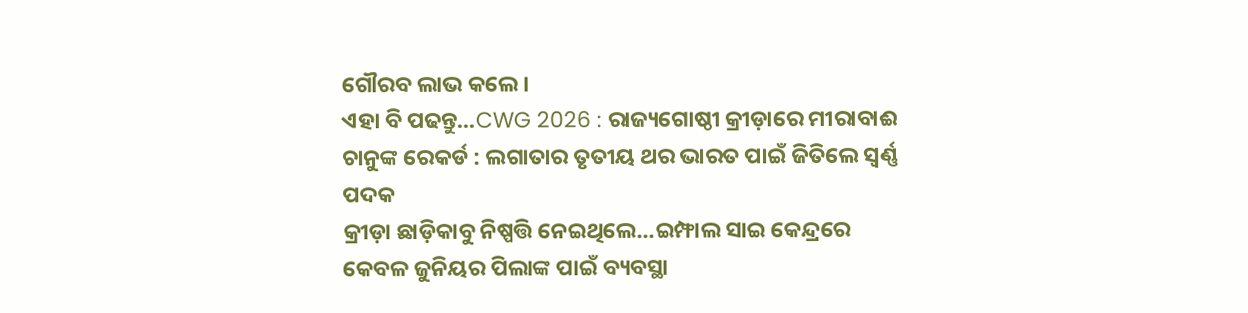ଗୌରବ ଲାଭ କଲେ ।
ଏହା ବି ପଢନ୍ତୁ...CWG 2026 : ରାଜ୍ୟଗୋଷ୍ଠୀ କ୍ରୀଡ଼ାରେ ମୀରାବାଈ ଚାନୁଙ୍କ ରେକର୍ଡ : ଲଗାତାର ତୃତୀୟ ଥର ଭାରତ ପାଇଁ ଜିତିଲେ ସ୍ୱର୍ଣ୍ଣ ପଦକ
କ୍ରୀଡ଼ା ଛାଡ଼ିକାବୁ ନିଷ୍ପତ୍ତି ନେଇଥିଲେ...ଇମ୍ଫାଲ ସାଇ କେନ୍ଦ୍ରରେ କେବଳ ଜୁନିୟର ପିଲାଙ୍କ ପାଇଁ ବ୍ୟବସ୍ଥା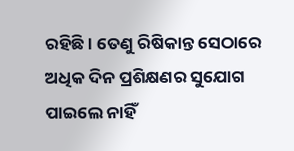ରହିଛି । ତେଣୁ ରିଷିକାନ୍ତ ସେଠାରେ ଅଧିକ ଦିନ ପ୍ରଶିକ୍ଷଣର ସୁଯୋଗ ପାଇଲେ ନାହିଁ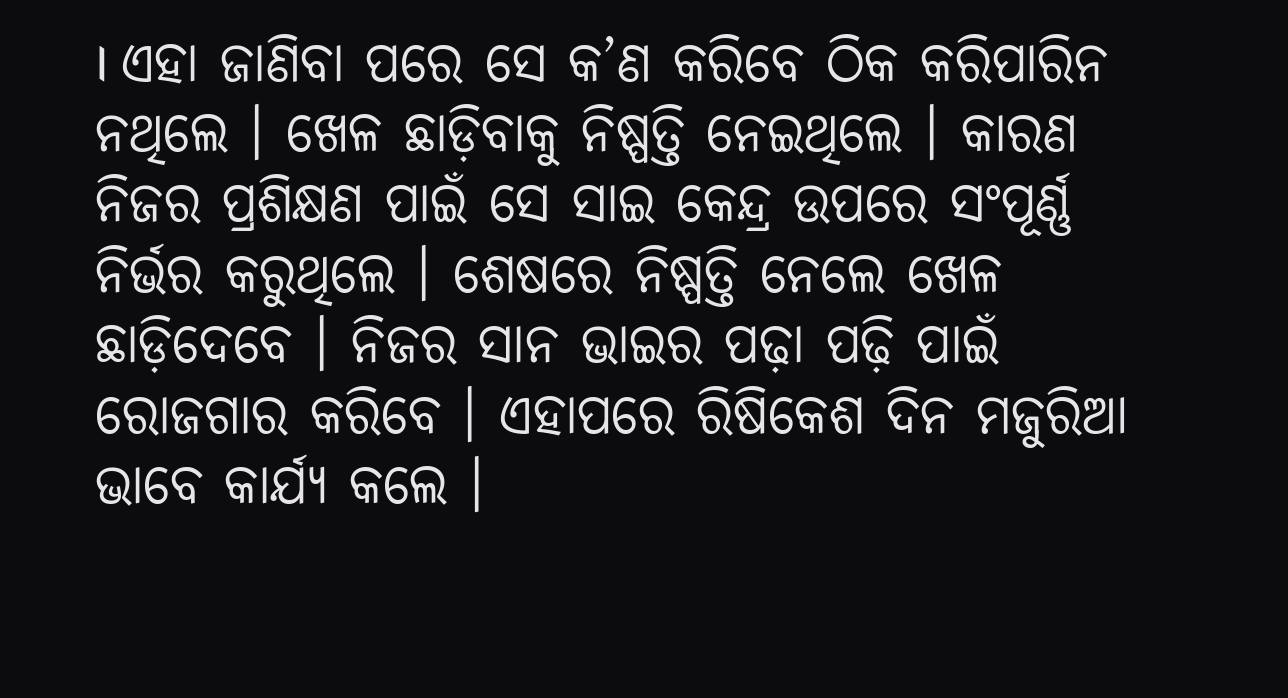। ଏହା ଜାଣିବା ପରେ ସେ କ’ଣ କରିବେ ଠିକ କରିପାରିନ ନଥିଲେ । ଖେଳ ଛାଡ଼ିବାକୁ ନିଷ୍ପତ୍ତି ନେଇଥିଲେ । କାରଣ ନିଜର ପ୍ରଶିକ୍ଷଣ ପାଇଁ ସେ ସାଇ କେନ୍ଦ୍ର ଉପରେ ସଂପୂର୍ଣ୍ଣ ନିର୍ଭର କରୁଥିଲେ । ଶେଷରେ ନିଷ୍ପତ୍ତି ନେଲେ ଖେଳ ଛାଡ଼ିଦେବେ । ନିଜର ସାନ ଭାଇର ପଢ଼ା ପଢ଼ି ପାଇଁ ରୋଜଗାର କରିବେ । ଏହାପରେ ରିଷିକେଶ ଦିନ ମଜୁରିଆ ଭାବେ କାର୍ଯ୍ୟ କଲେ ।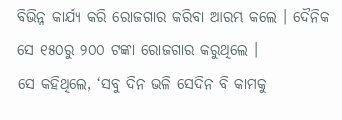ବିଭିନ୍ନ କାର୍ଯ୍ୟ କରି ରୋଜଗାର କରିବା ଆରମ୍ଭ କଲେ । ଦୈନିକ ସେ ୧୫୦ରୁ ୨୦୦ ଟଙ୍କା ରୋଜଗାର କରୁଥିଲେ ।
ସେ କହିଥିଲେ, ‘ସବୁ ଦିନ ଭଳି ସେଦିନ ବି କାମକୁ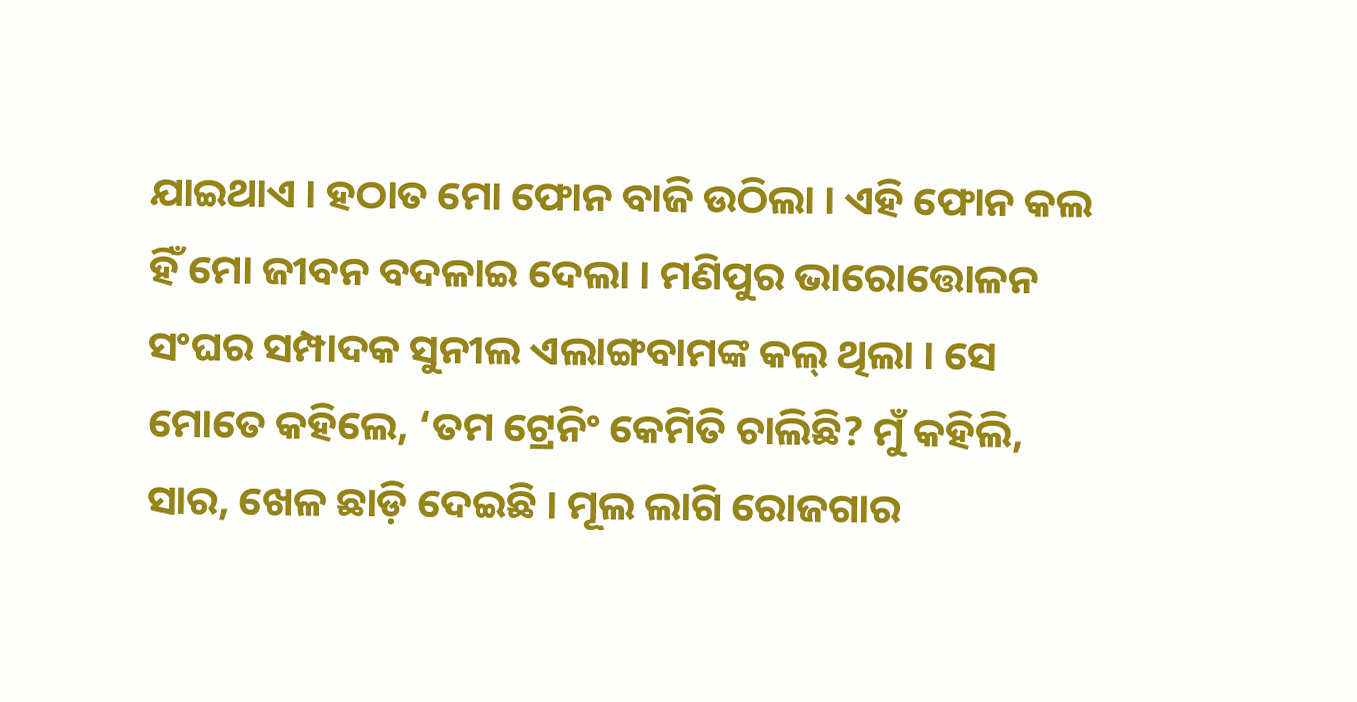ଯାଇଥାଏ । ହଠାତ ମୋ ଫୋନ ବାଜି ଉଠିଲା । ଏହି ଫୋନ କଲ ହିଁ ମୋ ଜୀବନ ବଦଳାଇ ଦେଲା । ମଣିପୁର ଭାରୋତ୍ତୋଳନ ସଂଘର ସମ୍ପାଦକ ସୁନୀଲ ଏଲାଙ୍ଗବାମଙ୍କ କଲ୍ ଥିଲା । ସେ ମୋତେ କହିଲେ, ‘ତମ ଟ୍ରେନିଂ କେମିତି ଚାଲିଛି? ମୁଁ କହିଲି, ସାର, ଖେଳ ଛାଡ଼ି ଦେଇଛି । ମୂଲ ଲାଗି ରୋଜଗାର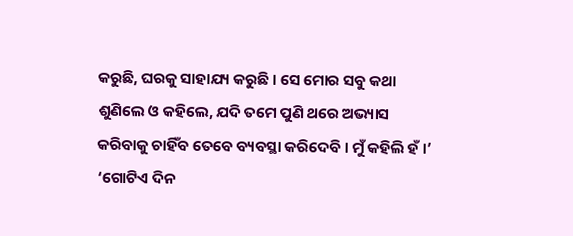କରୁଛି, ଘରକୁ ସାହାଯ୍ୟ କରୁଛି । ସେ ମୋର ସବୁ କଥା ଶୁଣିଲେ ଓ କହିଲେ, ଯଦି ତମେ ପୁଣି ଥରେ ଅଭ୍ୟାସ କରିବାକୁ ଚାହିଁବ ତେବେ ବ୍ୟବସ୍ଥା କରିଦେବି । ମୁଁ କହିଲି ହଁ ।’ ‘ଗୋଟିଏ ଦିନ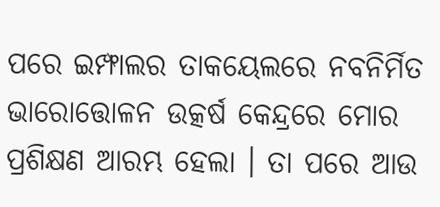ପରେ ଇମ୍ଫାଲର ତାକୟେଲରେ ନବନିର୍ମିତ ଭାରୋତ୍ତୋଳନ ଉତ୍କର୍ଷ କେନ୍ଦ୍ରରେ ମୋର ପ୍ରଶିକ୍ଷଣ ଆରମ୍ଭ ହେଲା । ତା ପରେ ଆଉ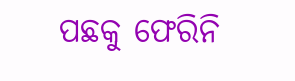ପଛକୁ ଫେରିନି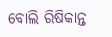ବୋଲି ରିଷିକାନ୍ତ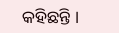କହିଛନ୍ତି ।